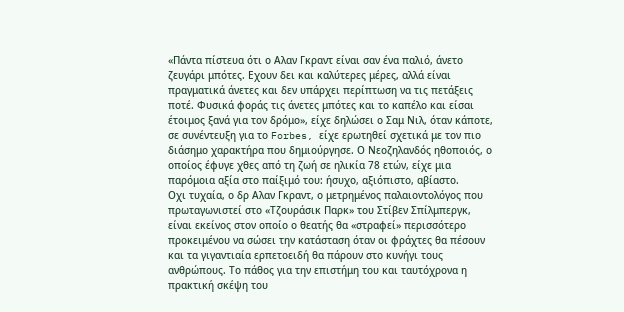«Πάντα πίστευα ότι ο Αλαν Γκραντ είναι σαν ένα παλιό, άνετο ζευγάρι μπότες. Εχουν δει και καλύτερες μέρες, αλλά είναι πραγματικά άνετες και δεν υπάρχει περίπτωση να τις πετάξεις ποτέ. Φυσικά φοράς τις άνετες μπότες και το καπέλο και είσαι έτοιμος ξανά για τον δρόμο», είχε δηλώσει ο Σαμ Νιλ, όταν κάποτε, σε συνέντευξη για το Forbes, είχε ερωτηθεί σχετικά με τον πιο διάσημο χαρακτήρα που δημιούργησε. Ο Νεοζηλανδός ηθοποιός, ο οποίος έφυγε χθες από τη ζωή σε ηλικία 78 ετών, είχε μια παρόμοια αξία στο παίξιμό του: ήσυχο, αξιόπιστο, αβίαστο.
Οχι τυχαία, ο δρ Αλαν Γκραντ, ο μετρημένος παλαιοντολόγος που πρωταγωνιστεί στο «Τζουράσικ Παρκ» του Στίβεν Σπίλμπεργκ, είναι εκείνος στον οποίο ο θεατής θα «στραφεί» περισσότερο προκειμένου να σώσει την κατάσταση όταν οι φράχτες θα πέσουν και τα γιγαντιαία ερπετοειδή θα πάρουν στο κυνήγι τους ανθρώπους. Το πάθος για την επιστήμη του και ταυτόχρονα η πρακτική σκέψη του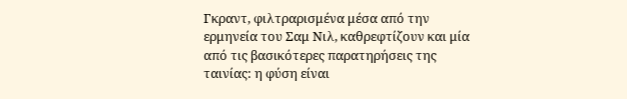Γκραντ, φιλτραρισμένα μέσα από την ερμηνεία του Σαμ Νιλ, καθρεφτίζουν και μία από τις βασικότερες παρατηρήσεις της ταινίας: η φύση είναι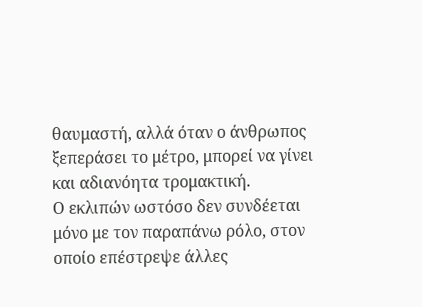θαυμαστή, αλλά όταν ο άνθρωπος ξεπεράσει το μέτρο, μπορεί να γίνει και αδιανόητα τρομακτική.
Ο εκλιπών ωστόσο δεν συνδέεται μόνο με τον παραπάνω ρόλο, στον οποίο επέστρεψε άλλες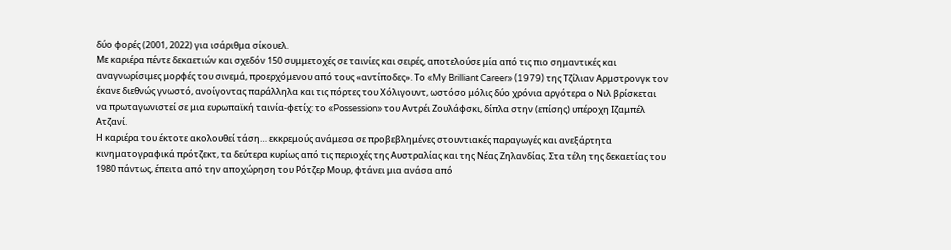δύο φορές (2001, 2022) για ισάριθμα σίκουελ.
Με καριέρα πέντε δεκαετιών και σχεδόν 150 συμμετοχές σε ταινίες και σειρές, αποτελούσε μία από τις πιο σημαντικές και αναγνωρίσιμες μορφές του σινεμά, προερχόμενου από τους «αντίποδες». Το «My Brilliant Career» (1979) της Τζίλιαν Αρμστρονγκ τον έκανε διεθνώς γνωστό, ανοίγοντας παράλληλα και τις πόρτες του Χόλιγουντ, ωστόσο μόλις δύο χρόνια αργότερα ο Νιλ βρίσκεται να πρωταγωνιστεί σε μια ευρωπαϊκή ταινία-φετίχ: το «Possession» του Αντρέι Ζουλάφσκι, δίπλα στην (επίσης) υπέροχη Ιζαμπέλ Ατζανί.
Η καριέρα του έκτοτε ακολουθεί τάση… εκκρεμούς ανάμεσα σε προβεβλημένες στουντιακές παραγωγές και ανεξάρτητα κινηματογραφικά πρότζεκτ, τα δεύτερα κυρίως από τις περιοχές της Αυστραλίας και της Νέας Ζηλανδίας. Στα τέλη της δεκαετίας του 1980 πάντως, έπειτα από την αποχώρηση του Ρότζερ Μουρ, φτάνει μια ανάσα από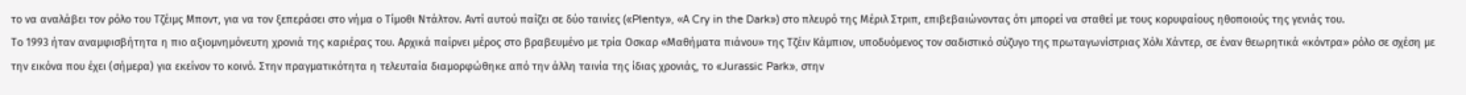το να αναλάβει τον ρόλο του Τζέιμς Μποντ, για να τον ξεπεράσει στο νήμα ο Τίμοθι Ντάλτον. Αντί αυτού παίζει σε δύο ταινίες («Plenty», «Α Cry in the Dark») στο πλευρό της Μέριλ Στριπ, επιβεβαιώνοντας ότι μπορεί να σταθεί με τους κορυφαίους ηθοποιούς της γενιάς του.
Το 1993 ήταν αναμφισβήτητα η πιο αξιομνημόνευτη χρονιά της καριέρας του. Αρχικά παίρνει μέρος στο βραβευμένο με τρία Οσκαρ «Μαθήματα πιάνου» της Τζέιν Κάμπιον, υποδυόμενος τον σαδιστικό σύζυγο της πρωταγωνίστριας Χόλι Χάντερ, σε έναν θεωρητικά «κόντρα» ρόλο σε σχέση με την εικόνα που έχει (σήμερα) για εκείνον το κοινό. Στην πραγματικότητα η τελευταία διαμορφώθηκε από την άλλη ταινία της ίδιας χρονιάς, το «Jurassic Park», στην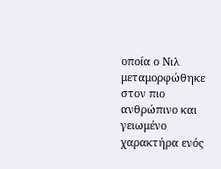οποία ο Νιλ μεταμορφώθηκε στον πιο ανθρώπινο και γειωμένο χαρακτήρα ενός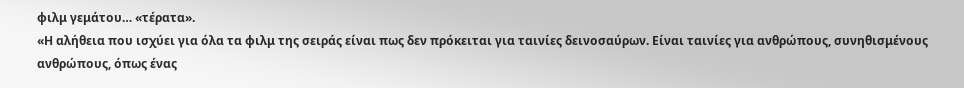φιλμ γεμάτου… «τέρατα».
«Η αλήθεια που ισχύει για όλα τα φιλμ της σειράς είναι πως δεν πρόκειται για ταινίες δεινοσαύρων. Είναι ταινίες για ανθρώπους, συνηθισμένους ανθρώπους, όπως ένας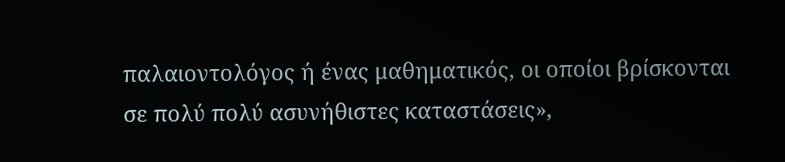παλαιοντολόγος ή ένας μαθηματικός, οι οποίοι βρίσκονται σε πολύ πολύ ασυνήθιστες καταστάσεις»,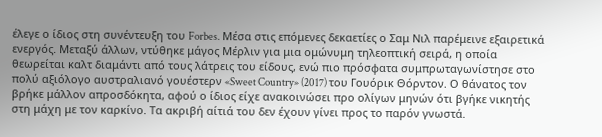έλεγε ο ίδιος στη συνέντευξη του Forbes. Μέσα στις επόμενες δεκαετίες ο Σαμ Νιλ παρέμεινε εξαιρετικά ενεργός. Μεταξύ άλλων, ντύθηκε μάγος Μέρλιν για μια ομώνυμη τηλεοπτική σειρά, η οποία θεωρείται καλτ διαμάντι από τους λάτρεις του είδους, ενώ πιο πρόσφατα συμπρωταγωνίστησε στο πολύ αξιόλογο αυστραλιανό γουέστερν «Sweet Country» (2017) του Γουόρικ Θόρντον. Ο θάνατος τον βρήκε μάλλον απροσδόκητα, αφού ο ίδιος είχε ανακοινώσει προ ολίγων μηνών ότι βγήκε νικητής στη μάχη με τον καρκίνο. Τα ακριβή αίτιά του δεν έχουν γίνει προς το παρόν γνωστά.